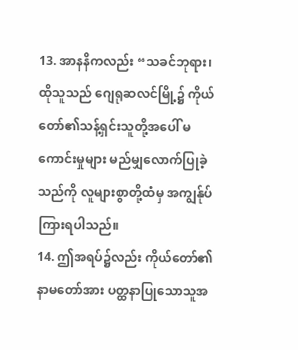13. အာနနိကလည်း “သခင်ဘုရား၊ ထိုသူသည် ဂျေရုဆလင်မြို့၌ ကိုယ်တော်၏သန့်ရှင်းသူတို့အပေါ် မကောင်းမှုများ မည်မျှလောက်ပြုခဲ့သည်ကို လူများစွာတို့ထံမှ အကျွန်ုပ်ကြားရပါသည်။
14. ဤအရပ်၌လည်း ကိုယ်တော်၏နာမတော်အား ပတ္ထနာပြုသောသူအ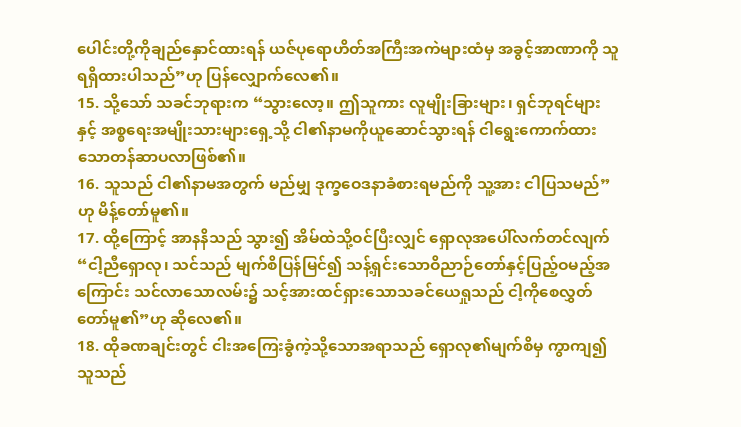ပေါင်းတို့ကိုချည်နှောင်ထားရန် ယဇ်ပုရောဟိတ်အကြီးအကဲများထံမှ အခွင့်အာဏာကို သူရရှိထားပါသည်”ဟု ပြန်လျှောက်လေ၏။
15. သို့သော် သခင်ဘုရားက “သွားလော့။ ဤသူကား လူမျိုးခြားများ၊ ရှင်ဘုရင်များနှင့် အစ္စရေးအမျိုးသားများရှေ့သို့ ငါ၏နာမကိုယူဆောင်သွားရန် ငါရွေးကောက်ထားသောတန်ဆာပလာဖြစ်၏။
16. သူသည် ငါ၏နာမအတွက် မည်မျှ ဒုက္ခဝေဒနာခံစားရမည်ကို သူ့အား ငါပြသမည်”ဟု မိန့်တော်မူ၏။
17. ထို့ကြောင့် အာနနိသည် သွား၍ အိမ်ထဲသို့ဝင်ပြီးလျှင် ရှောလုအပေါ်လက်တင်လျက် “ငါ့ညီရှောလု၊ သင်သည် မျက်စိပြန်မြင်၍ သန့်ရှင်းသောဝိညာဉ်တော်နှင့်ပြည့်ဝမည့်အကြောင်း သင်လာသောလမ်း၌ သင့်အားထင်ရှားသောသခင်ယေရှုသည် ငါ့ကိုစေလွှတ်တော်မူ၏”ဟု ဆိုလေ၏။
18. ထိုခဏချင်းတွင် ငါးအကြေးခွံကဲ့သို့သောအရာသည် ရှောလု၏မျက်စိမှ ကွာကျ၍ သူသည်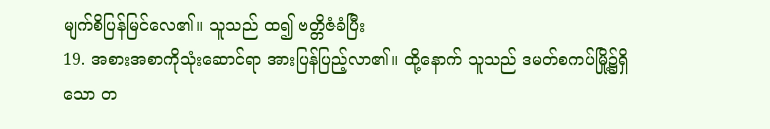မျက်စိပြန်မြင်လေ၏။ သူသည် ထ၍ ဗတ္တိဇံခံပြီး
19. အစားအစာကိုသုံးဆောင်ရာ အားပြန်ပြည့်လာ၏။ ထို့နောက် သူသည် ဒမတ်စကပ်မြို့၌ရှိသော တ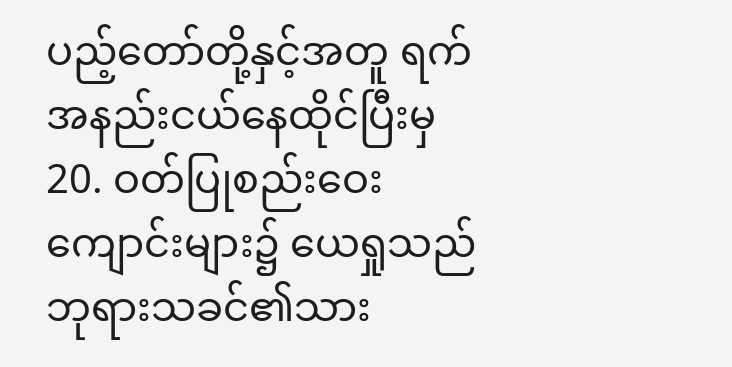ပည့်တော်တို့နှင့်အတူ ရက်အနည်းငယ်နေထိုင်ပြီးမှ
20. ဝတ်ပြုစည်းဝေးကျောင်းများ၌ ယေရှုသည် ဘုရားသခင်၏သား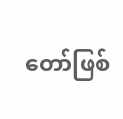တော်ဖြစ်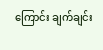ကြောင်း ချက်ချင်း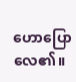ဟောပြောလေ၏။